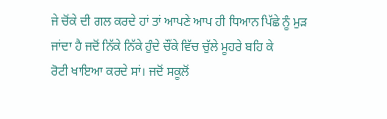ਜੇ ਚੋਂਕੇ ਦੀ ਗਲ ਕਰਦੇ ਹਾਂ ਤਾਂ ਆਪਣੇ ਆਪ ਹੀ ਧਿਆਨ ਪਿੱਛੇ ਨੂੰ ਮੁੜ
ਜਾਂਦਾ ਹੈ ਜਦੋਂ ਨਿੱਕੇ ਨਿੱਕੇ ਹੁੰਦੇ ਚੌਂਕੇ ਵਿੱਚ ਚੁੱਲੇ ਮੂਹਰੇ ਬਹਿ ਕੇ
ਰੋਟੀ ਖਾਇਆ ਕਰਦੇ ਸਾਂ। ਜਦੋਂ ਸਕੂਲੋਂ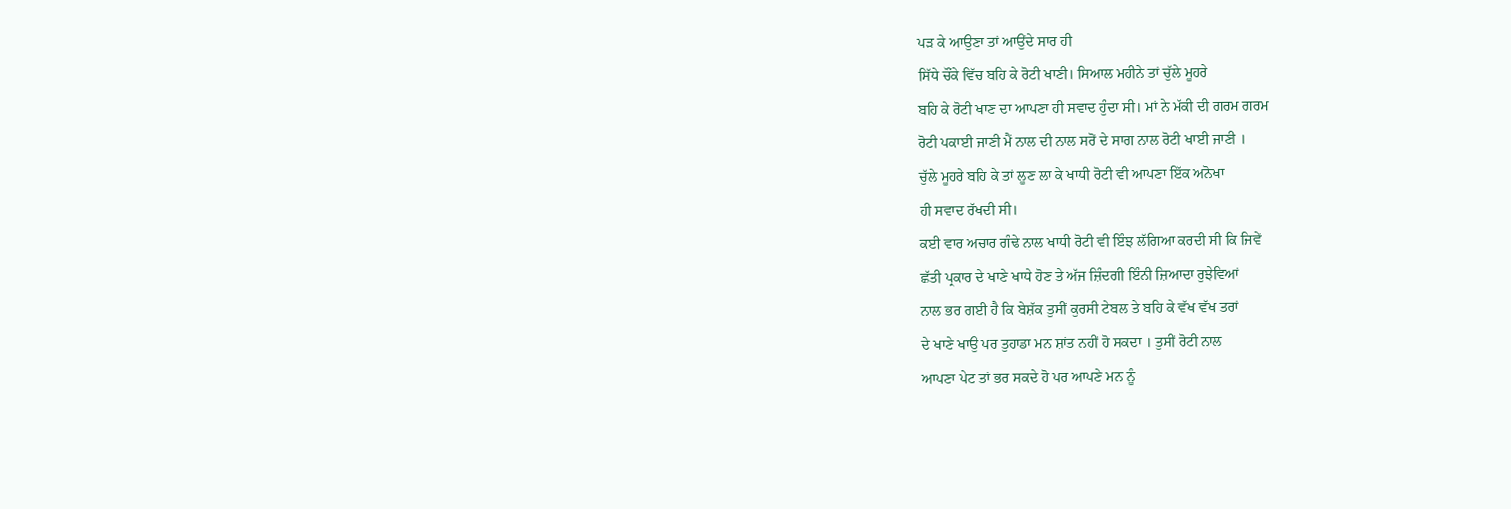ਪੜ ਕੇ ਆਉਣਾ ਤਾਂ ਆਉਂਦੇ ਸਾਰ ਹੀ
ਸਿੱਧੇ ਚੌਂਕੇ ਵਿੱਚ ਬਹਿ ਕੇ ਰੋਟੀ ਖਾਣੀ। ਸਿਆਲ ਮਹੀਨੇ ਤਾਂ ਚੁੱਲੇ ਮੂਹਰੇ
ਬਹਿ ਕੇ ਰੋਟੀ ਖਾਣ ਦਾ ਆਪਣਾ ਹੀ ਸਵਾਦ ਹੁੰਦਾ ਸੀ। ਮਾਂ ਨੇ ਮੱਕੀ ਦੀ ਗਰਮ ਗਰਮ
ਰੋਟੀ ਪਕਾਈ ਜਾਣੀ ਮੈਂ ਨਾਲ ਦੀ ਨਾਲ ਸਰੋਂ ਦੇ ਸਾਗ ਨਾਲ ਰੋਟੀ ਖਾਈ ਜਾਣੀ ।
ਚੁੱਲੇ ਮੂਹਰੇ ਬਹਿ ਕੇ ਤਾਂ ਲੂਣ ਲਾ ਕੇ ਖਾਧੀ ਰੋਟੀ ਵੀ ਆਪਣਾ ਇੱਕ ਅਨੋਖਾ
ਹੀ ਸਵਾਦ ਰੱਖਦੀ ਸੀ।
ਕਈ ਵਾਰ ਅਚਾਰ ਗੰਢੇ ਨਾਲ ਖਾਧੀ ਰੋਟੀ ਵੀ ਇੰਝ ਲੱਗਿਆ ਕਰਦੀ ਸੀ ਕਿ ਜਿਵੇਂ
ਛੱਤੀ ਪ੍ਰਕਾਰ ਦੇ ਖਾਣੇ ਖਾਧੇ ਹੋਣ ਤੇ ਅੱਜ ਜ਼ਿੰਦਗੀ ਇੰਨੀ ਜ਼ਿਆਦਾ ਰੁਝੇਵਿਆਂ
ਨਾਲ ਭਰ ਗਈ ਹੈ ਕਿ ਬੇਸ਼ੱਕ ਤੁਸੀਂ ਕੁਰਸੀ ਟੇਬਲ ਤੇ ਬਹਿ ਕੇ ਵੱਖ ਵੱਖ ਤਰਾਂ
ਦੇ ਖਾਣੇ ਖਾਉ ਪਰ ਤੁਹਾਡਾ ਮਨ ਸ਼ਾਂਤ ਨਹੀਂ ਹੋ ਸਕਦਾ । ਤੁਸੀਂ ਰੋਟੀ ਨਾਲ
ਆਪਣਾ ਪੇਟ ਤਾਂ ਭਰ ਸਕਦੇ ਹੋ ਪਰ ਆਪਣੇ ਮਨ ਨੂੰ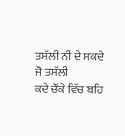ਤਸੱਲੀ ਨੀ ਦੇ ਸਕਦੇ ਜੋ ਤਸੱਲੀ
ਕਦੇ ਚੌਂਕੇ ਵਿੱਚ ਬਹਿ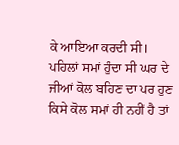ਕੇ ਆਇਆ ਕਰਦੀ ਸੀ। ਪਹਿਲਾਂ ਸਮਾਂ ਹੁੰਦਾ ਸੀ ਘਰ ਦੇ
ਜੀਆਂ ਕੋਲ ਬਹਿਣ ਦਾ ਪਰ ਹੁਣ ਕਿਸੇ ਕੋਲ ਸਮਾਂ ਹੀ ਨਹੀਂ ਹੈ ਤਾਂ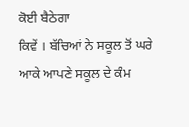ਕੋਈ ਬੈਠੇਗਾ
ਕਿਵੇਂ । ਬੱਚਿਆਂ ਨੇ ਸਕੂਲ ਤੋਂ ਘਰੇ ਆਕੇ ਆਪਣੇ ਸਕੂਲ ਦੇ ਕੰਮ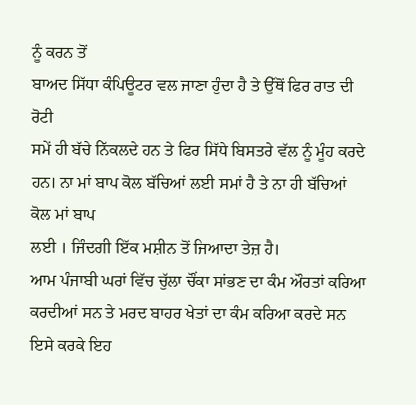ਨੂੰ ਕਰਨ ਤੋਂ
ਬਾਅਦ ਸਿੱਧਾ ਕੰਪਿਊਟਰ ਵਲ ਜਾਣਾ ਹੁੰਦਾ ਹੈ ਤੇ ਉੱਥੋਂ ਫਿਰ ਰਾਤ ਦੀ ਰੋਟੀ
ਸਮੇਂ ਹੀ ਬੱਚੇ ਨਿੱਕਲਦੇ ਹਨ ਤੇ ਫਿਰ ਸਿੱਧੇ ਬਿਸਤਰੇ ਵੱਲ ਨੂੰ ਮੂੰਹ ਕਰਦੇ
ਹਨ। ਨਾ ਮਾਂ ਬਾਪ ਕੋਲ ਬੱਚਿਆਂ ਲਈ ਸਮਾਂ ਹੈ ਤੇ ਨਾ ਹੀ ਬੱਚਿਆਂ ਕੋਲ ਮਾਂ ਬਾਪ
ਲਈ । ਜਿੰਦਗੀ ਇੱਕ ਮਸ਼ੀਨ ਤੋਂ ਜਿਆਦਾ ਤੇਜ਼ ਹੈ।
ਆਮ ਪੰਜਾਬੀ ਘਰਾਂ ਵਿੱਚ ਚੁੱਲਾ ਚੌਂਕਾ ਸਾਂਭਣ ਦਾ ਕੰਮ ਔਰਤਾਂ ਕਰਿਆ
ਕਰਦੀਆਂ ਸਨ ਤੇ ਮਰਦ ਬਾਹਰ ਖੇਤਾਂ ਦਾ ਕੰਮ ਕਰਿਆ ਕਰਦੇ ਸਨ ਇਸੇ ਕਰਕੇ ਇਹ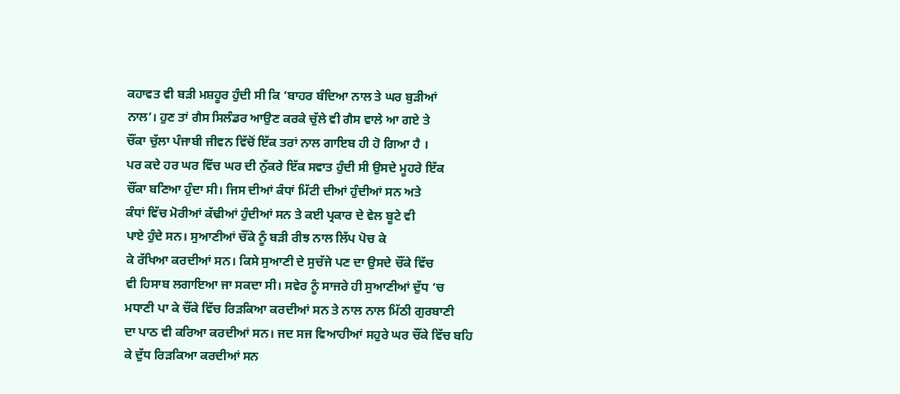ਕਹਾਵਤ ਵੀ ਬੜੀ ਮਸ਼ਹੂਰ ਹੁੰਦੀ ਸੀ ਕਿ ‘ਬਾਹਰ ਬੰਦਿਆ ਨਾਲ ਤੇ ਘਰ ਬੁੜੀਆਂ
ਨਾਲ’। ਹੁਣ ਤਾਂ ਗੈਸ ਸਿਲੰਡਰ ਆਉਣ ਕਰਕੇ ਚੁੱਲੇ ਵੀ ਗੈਸ ਵਾਲੇ ਆ ਗਏ ਤੇ
ਚੌਂਕਾ ਚੁੱਲਾ ਪੰਜਾਬੀ ਜੀਵਨ ਵਿੱਚੋਂ ਇੱਕ ਤਰਾਂ ਨਾਲ ਗਾਇਬ ਹੀ ਹੋ ਗਿਆ ਹੈ ।
ਪਰ ਕਦੇ ਹਰ ਘਰ ਵਿੱਚ ਘਰ ਦੀ ਨੁੱਕਰੇ ਇੱਕ ਸਵਾਤ ਹੁੰਦੀ ਸੀ ਉਸਦੇ ਮੂਹਰੇ ਇੱਕ
ਚੌਂਕਾ ਬਣਿਆ ਹੁੰਦਾ ਸੀ। ਜਿਸ ਦੀਆਂ ਕੰਧਾਂ ਮਿੱਟੀ ਦੀਆਂ ਹੁੰਦੀਆਂ ਸਨ ਅਤੇ
ਕੰਧਾਂ ਵਿੱਚ ਮੋਰੀਆਂ ਕੱਢੀਆਂ ਹੁੰਦੀਆਂ ਸਨ ਤੇ ਕਈ ਪ੍ਰਕਾਰ ਦੇ ਵੇਲ ਬੂਟੇ ਵੀ
ਪਾਏ ਹੁੰਦੇ ਸਨ। ਸੁਆਣੀਆਂ ਚੌਂਕੇ ਨੂੰ ਬੜੀ ਰੀਝ ਨਾਲ ਲਿੱਪ ਪੋਚ ਕੇ
ਕੇ ਰੱਖਿਆ ਕਰਦੀਆਂ ਸਨ। ਕਿਸੇ ਸੁਆਣੀ ਦੇ ਸੁਚੱਜੇ ਪਣ ਦਾ ਉਸਦੇ ਚੌਂਕੇ ਵਿੱਚ
ਵੀ ਹਿਸਾਬ ਲਗਾਇਆ ਜਾ ਸਕਦਾ ਸੀ। ਸਵੇਰ ਨੂੰ ਸਾਜਰੇ ਹੀ ਸੁਆਣੀਆਂ ਦੁੱਧ ‘ਚ
ਮਧਾਣੀ ਪਾ ਕੇ ਚੌਂਕੇ ਵਿੱਚ ਰਿੜਕਿਆ ਕਰਦੀਆਂ ਸਨ ਤੇ ਨਾਲ ਨਾਲ ਮਿੱਠੀ ਗੁਰਬਾਣੀ
ਦਾ ਪਾਠ ਵੀ ਕਰਿਆ ਕਰਦੀਆਂ ਸਨ। ਜਦ ਸਜ ਵਿਆਹੀਆਂ ਸਹੁਰੇ ਘਰ ਚੌਂਕੇ ਵਿੱਚ ਬਹਿ
ਕੇ ਦੁੱਧ ਰਿੜਕਿਆ ਕਰਦੀਆਂ ਸਨ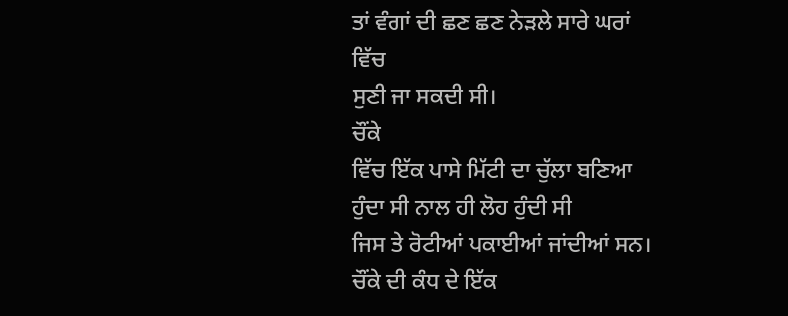ਤਾਂ ਵੰਗਾਂ ਦੀ ਛਣ ਛਣ ਨੇੜਲੇ ਸਾਰੇ ਘਰਾਂ ਵਿੱਚ
ਸੁਣੀ ਜਾ ਸਕਦੀ ਸੀ।
ਚੌਂਕੇ
ਵਿੱਚ ਇੱਕ ਪਾਸੇ ਮਿੱਟੀ ਦਾ ਚੁੱਲਾ ਬਣਿਆ ਹੁੰਦਾ ਸੀ ਨਾਲ ਹੀ ਲੋਹ ਹੁੰਦੀ ਸੀ
ਜਿਸ ਤੇ ਰੋਟੀਆਂ ਪਕਾਈਆਂ ਜਾਂਦੀਆਂ ਸਨ। ਚੌਂਕੇ ਦੀ ਕੰਧ ਦੇ ਇੱਕ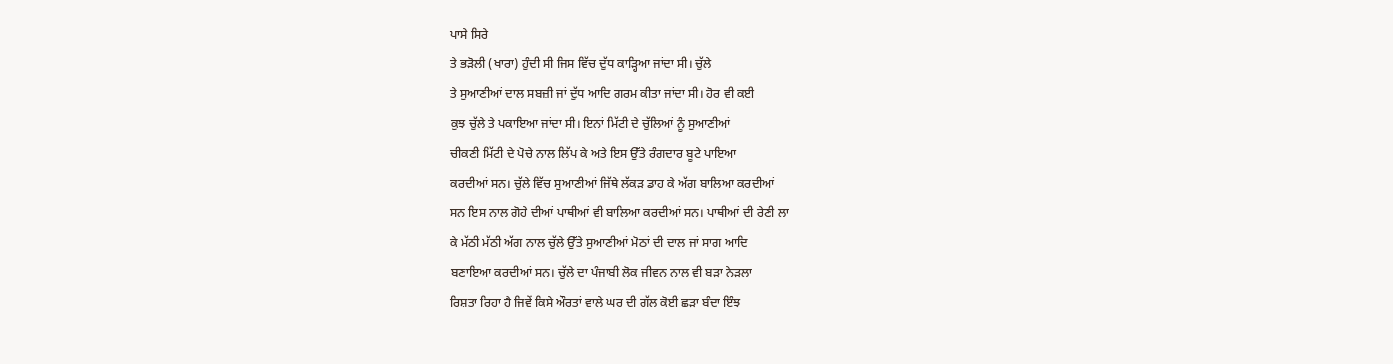ਪਾਸੇ ਸਿਰੇ
ਤੇ ਭੜੋਲੀ (ਖਾਰਾ) ਹੁੰਦੀ ਸੀ ਜਿਸ ਵਿੱਚ ਦੁੱਧ ਕਾੜ੍ਹਿਆ ਜਾਂਦਾ ਸੀ। ਚੁੱਲੇ
ਤੇ ਸੁਆਣੀਆਂ ਦਾਲ ਸਬਜ਼ੀ ਜਾਂ ਦੁੱਧ ਆਦਿ ਗਰਮ ਕੀਤਾ ਜਾਂਦਾ ਸੀ। ਹੋਰ ਵੀ ਕਈ
ਕੁਝ ਚੁੱਲੇ ਤੇ ਪਕਾਇਆ ਜਾਂਦਾ ਸੀ। ਇਨਾਂ ਮਿੱਟੀ ਦੇ ਚੁੱਲਿਆਂ ਨੂੰ ਸੁਆਣੀਆਂ
ਚੀਕਣੀ ਮਿੱਟੀ ਦੇ ਪੋਚੇ ਨਾਲ ਲਿੱਪ ਕੇ ਅਤੇ ਇਸ ਉੱਤੇ ਰੰਗਦਾਰ ਬੂਟੇ ਪਾਇਆ
ਕਰਦੀਆਂ ਸਨ। ਚੁੱਲੇ ਵਿੱਚ ਸੁਆਣੀਆਂ ਜਿੱਥੇ ਲੱਕੜ ਡਾਹ ਕੇ ਅੱਗ ਬਾਲਿਆ ਕਰਦੀਆਂ
ਸਨ ਇਸ ਨਾਲ ਗੋਹੇ ਦੀਆਂ ਪਾਥੀਆਂ ਵੀ ਬਾਲਿਆ ਕਰਦੀਆਂ ਸਨ। ਪਾਥੀਆਂ ਦੀ ਰੇਣੀ ਲਾ
ਕੇ ਮੱਠੀ ਮੱਠੀ ਅੱਗ ਨਾਲ ਚੁੱਲੇ ਉੱਤੇ ਸੁਆਣੀਆਂ ਮੋਠਾਂ ਦੀ ਦਾਲ ਜਾਂ ਸਾਗ ਆਦਿ
ਬਣਾਇਆ ਕਰਦੀਆਂ ਸਨ। ਚੁੱਲੇ ਦਾ ਪੰਜਾਬੀ ਲੋਕ ਜੀਵਨ ਨਾਲ ਵੀ ਬੜਾ ਨੇੜਲਾ
ਰਿਸ਼ਤਾ ਰਿਹਾ ਹੈ ਜਿਵੇਂ ਕਿਸੇ ਔਰਤਾਂ ਵਾਲੇ ਘਰ ਦੀ ਗੱਲ ਕੋਈ ਛੜਾ ਬੰਦਾ ਇੰਝ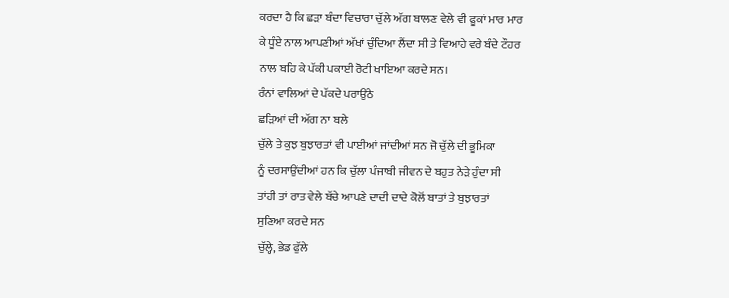ਕਰਦਾ ਹੈ ਕਿ ਛੜਾ ਬੰਦਾ ਵਿਚਾਰਾ ਚੁੱਲੇ ਅੱਗ ਬਾਲਣ ਵੇਲੇ ਵੀ ਫੂਕਾਂ ਮਾਰ ਮਾਰ
ਕੇ ਧੂੰਏ ਨਾਲ ਆਪਣੀਆਂ ਅੱਖਾਂ ਚੁੰਦਿਆ ਲੈਂਦਾ ਸੀ ਤੇ ਵਿਆਹੇ ਵਰੇ ਬੰਦੇ ਟੌਹਰ
ਨਾਲ ਬਹਿ ਕੇ ਪੱਕੀ ਪਕਾਈ ਰੋਟੀ ਖਾਇਆ ਕਰਦੇ ਸਨ।
ਰੰਨਾਂ ਵਾਲਿਆਂ ਦੇ ਪੱਕਦੇ ਪਰਾਉਂਠੇ
ਛੜਿਆਂ ਦੀ ਅੱਗ ਨਾ ਬਲੇ
ਚੁੱਲੇ ਤੇ ਕੁਝ ਬੁਝਾਰਤਾਂ ਵੀ ਪਾਈਆਂ ਜਾਂਦੀਆਂ ਸਨ ਜੋ ਚੁੱਲੇ ਦੀ ਭੂਮਿਕਾ
ਨੂੰ ਦਰਸਾਉਂਦੀਆਂ ਹਨ ਕਿ ਚੁੱਲਾ ਪੰਜਾਬੀ ਜੀਵਨ ਦੇ ਬਹੁਤ ਨੇੜੇ ਹੁੰਦਾ ਸੀ
ਤਾਂਹੀ ਤਾਂ ਰਾਤ ਵੇਲੇ ਬੱਚੇ ਆਪਣੇ ਦਾਦੀ ਦਾਦੇ ਕੋਲੋਂ ਬਾਤਾਂ ਤੇ ਬੁਝਾਰਤਾਂ
ਸੁਣਿਆ ਕਰਦੇ ਸਨ
ਚੁੱਲ੍ਹੇ, ਭੇਡ ਫੁੱਲੇ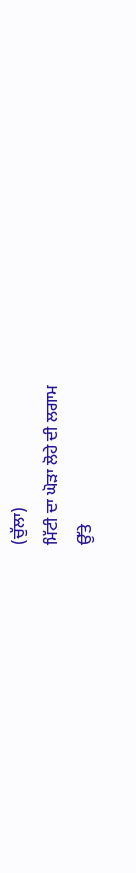(ਚੁੱਲਾ)
ਮਿੱਟੀ ਦਾ ਘੋੜਾ ਲੋਹੇ ਦੀ ਲਗਾਮ
ਉੱਤੇ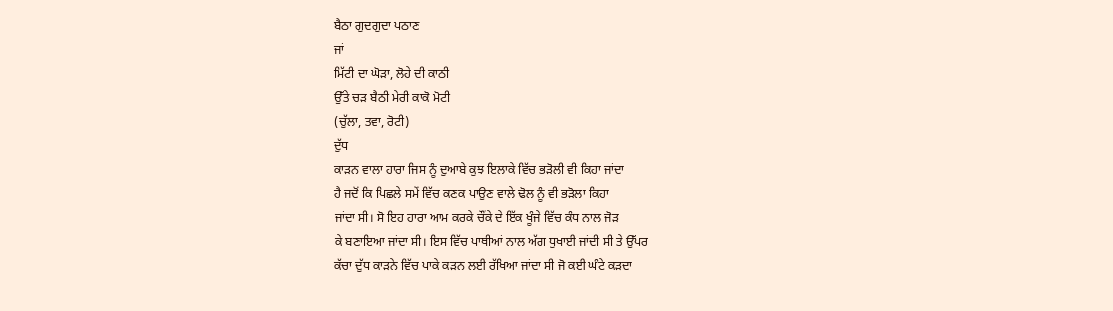ਬੈਠਾ ਗੁਦਗੁਦਾ ਪਠਾਣ
ਜਾਂ
ਮਿੱਟੀ ਦਾ ਘੋੜਾ, ਲੋਹੇ ਦੀ ਕਾਠੀ
ਉੱਤੇ ਚੜ ਬੈਠੀ ਮੇਰੀ ਕਾਕੋ ਮੋਟੀ
(ਚੁੱਲਾ, ਤਵਾ, ਰੋਟੀ)
ਦੁੱਧ
ਕਾੜਨ ਵਾਲਾ ਹਾਰਾ ਜਿਸ ਨੂੰ ਦੁਆਬੇ ਕੁਝ ਇਲਾਕੇ ਵਿੱਚ ਭੜੋਲੀ ਵੀ ਕਿਹਾ ਜਾਂਦਾ
ਹੈ ਜਦੋਂ ਕਿ ਪਿਛਲੇ ਸਮੇਂ ਵਿੱਚ ਕਣਕ ਪਾਉਣ ਵਾਲੇ ਢੋਲ ਨੂੰ ਵੀ ਭੜੋਲਾ ਕਿਹਾ
ਜਾਂਦਾ ਸੀ। ਸੋ ਇਹ ਹਾਰਾ ਆਮ ਕਰਕੇ ਚੌਂਕੇ ਦੇ ਇੱਕ ਖੂੰਜੇ ਵਿੱਚ ਕੰਧ ਨਾਲ ਜੋੜ
ਕੇ ਬਣਾਇਆ ਜਾਂਦਾ ਸੀ। ਇਸ ਵਿੱਚ ਪਾਥੀਆਂ ਨਾਲ ਅੱਗ ਧੁਖਾਈ ਜਾਂਦੀ ਸੀ ਤੇ ਉੱਪਰ
ਕੱਚਾ ਦੁੱਧ ਕਾੜਨੇ ਵਿੱਚ ਪਾਕੇ ਕੜਨ ਲਈ ਰੱਖਿਆ ਜਾਂਦਾ ਸੀ ਜੋ ਕਈ ਘੰਟੇ ਕੜਦਾ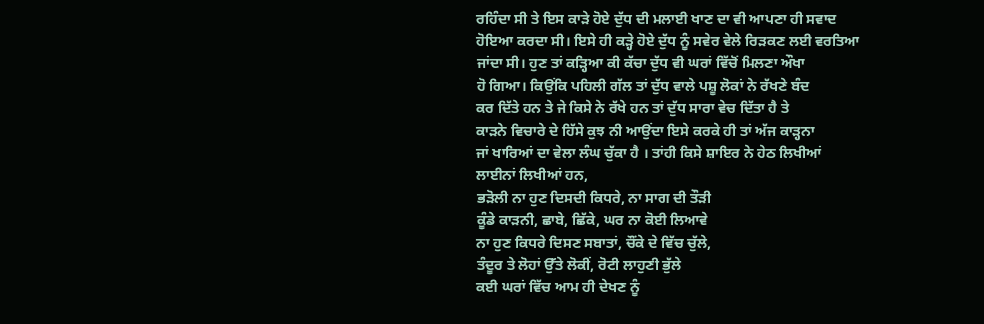ਰਹਿੰਦਾ ਸੀ ਤੇ ਇਸ ਕਾੜੇ ਹੋਏ ਦੁੱਧ ਦੀ ਮਲਾਈ ਖਾਣ ਦਾ ਵੀ ਆਪਣਾ ਹੀ ਸਵਾਦ
ਹੋਇਆ ਕਰਦਾ ਸੀ। ਇਸੇ ਹੀ ਕੜ੍ਹੇ ਹੋਏ ਦੁੱਧ ਨੂੰ ਸਵੇਰ ਵੇਲੇ ਰਿੜਕਣ ਲਈ ਵਰਤਿਆ
ਜਾਂਦਾ ਸੀ। ਹੁਣ ਤਾਂ ਕੜ੍ਹਿਆ ਕੀ ਕੱਚਾ ਦੁੱਧ ਵੀ ਘਰਾਂ ਵਿੱਚੋਂ ਮਿਲਣਾ ਔਖਾ
ਹੋ ਗਿਆ। ਕਿਉਂਕਿ ਪਹਿਲੀ ਗੱਲ ਤਾਂ ਦੁੱਧ ਵਾਲੇ ਪਸ਼ੂ ਲੋਕਾਂ ਨੇ ਰੱਖਣੇ ਬੰਦ
ਕਰ ਦਿੱਤੇ ਹਨ ਤੇ ਜੇ ਕਿਸੇ ਨੇ ਰੱਖੇ ਹਨ ਤਾਂ ਦੁੱਧ ਸਾਰਾ ਵੇਚ ਦਿੱਤਾ ਹੈ ਤੇ
ਕਾੜਨੇ ਵਿਚਾਰੇ ਦੇ ਹਿੱਸੇ ਕੁਝ ਨੀ ਆਉਂਦਾ ਇਸੇ ਕਰਕੇ ਹੀ ਤਾਂ ਅੱਜ ਕਾੜ੍ਹਨਾ
ਜਾਂ ਖਾਰਿਆਂ ਦਾ ਵੇਲਾ ਲੰਘ ਚੁੱਕਾ ਹੈ । ਤਾਂਹੀ ਕਿਸੇ ਸ਼ਾਇਰ ਨੇ ਹੇਠ ਲਿਖੀਆਂ
ਲਾਈਨਾਂ ਲਿਖੀਆਂ ਹਨ,
ਭੜੋਲੀ ਨਾ ਹੁਣ ਦਿਸਦੀ ਕਿਧਰੇ, ਨਾ ਸਾਗ ਦੀ ਤੌੜੀ
ਕੂੰਡੇ ਕਾੜਨੀ, ਛਾਬੇ, ਛਿੱਕੇ, ਘਰ ਨਾ ਕੋਈ ਲਿਆਵੇ
ਨਾ ਹੁਣ ਕਿਧਰੇ ਦਿਸਣ ਸਬਾਤਾਂ, ਚੌਂਕੇ ਦੇ ਵਿੱਚ ਚੁੱਲੇ,
ਤੰਦੂਰ ਤੇ ਲੋਹਾਂ ਉੱਤੇ ਲੋਕੀਂ, ਰੋਟੀ ਲਾਹੁਣੀ ਭੁੱਲੇ
ਕਈ ਘਰਾਂ ਵਿੱਚ ਆਮ ਹੀ ਦੇਖਣ ਨੂੰ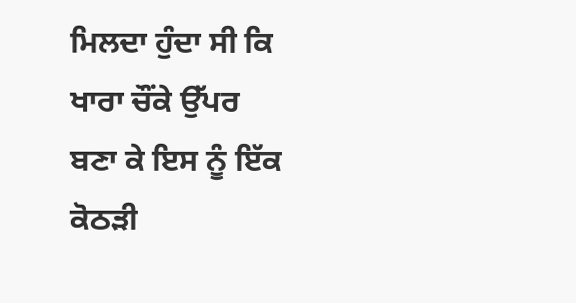ਮਿਲਦਾ ਹੁੰਦਾ ਸੀ ਕਿ ਖਾਰਾ ਚੌਂਕੇ ਉੱਪਰ
ਬਣਾ ਕੇ ਇਸ ਨੂੰ ਇੱਕ ਕੋਠੜੀ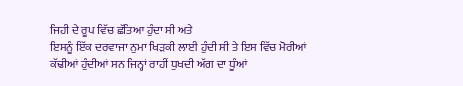ਜਿਹੀ ਦੇ ਰੂਪ ਵਿੱਚ ਛੱਤਿਆ ਹੁੰਦਾ ਸੀ ਅਤੇ
ਇਸਨੂੰ ਇੱਕ ਦਰਵਾਜਾ ਨੁਮਾ ਖਿੜਕੀ ਲਾਈ ਹੁੰਦੀ ਸੀ ਤੇ ਇਸ ਵਿੱਚ ਮੋਰੀਆਂ
ਕੱਢੀਆਂ ਹੁੰਦੀਆਂ ਸਨ ਜਿਨ੍ਹਾਂ ਰਾਹੀਂ ਧੁਖਦੀ ਅੱਗ ਦਾ ਧੂੰਆਂ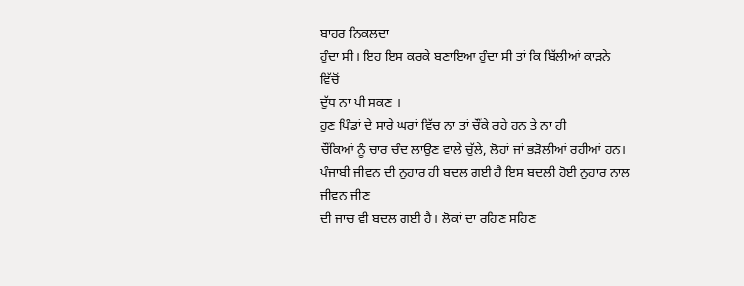ਬਾਹਰ ਨਿਕਲਦਾ
ਹੁੰਦਾ ਸੀ। ਇਹ ਇਸ ਕਰਕੇ ਬਣਾਇਆ ਹੁੰਦਾ ਸੀ ਤਾਂ ਕਿ ਬਿੱਲੀਆਂ ਕਾੜਨੇ ਵਿੱਚੋਂ
ਦੁੱਧ ਨਾ ਪੀ ਸਕਣ ।
ਹੁਣ ਪਿੰਡਾਂ ਦੇ ਸਾਰੇ ਘਰਾਂ ਵਿੱਚ ਨਾ ਤਾਂ ਚੌਂਕੇ ਰਹੇ ਹਨ ਤੇ ਨਾ ਹੀ
ਚੌਂਕਿਆਂ ਨੂੰ ਚਾਰ ਚੰਦ ਲਾਉਣ ਵਾਲੇ ਚੁੱਲੇ, ਲੋਹਾਂ ਜਾਂ ਭੜੋਲੀਆਂ ਰਹੀਆਂ ਹਨ।
ਪੰਜਾਬੀ ਜੀਵਨ ਦੀ ਨੁਹਾਰ ਹੀ ਬਦਲ ਗਈ ਹੈ ਇਸ ਬਦਲੀ ਹੋਈ ਨੁਹਾਰ ਨਾਲ ਜੀਵਨ ਜੀਣ
ਦੀ ਜਾਚ ਵੀ ਬਦਲ ਗਈ ਹੈ। ਲੋਕਾਂ ਦਾ ਰਹਿਣ ਸਹਿਣ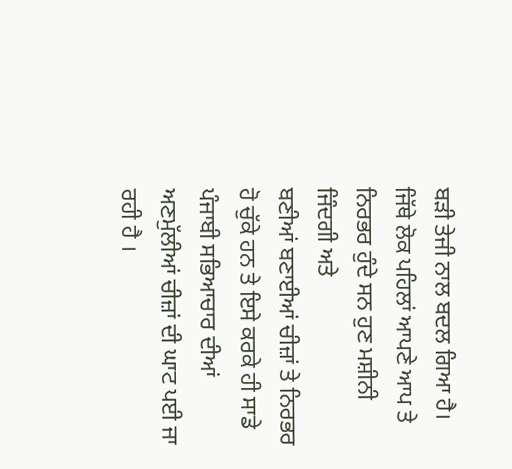ਬੜੀ ਤੇਜੀ ਨਾਲ ਬਦਲ ਗਿਆ ਹੈ।
ਜਿੱਥੇ ਲੋਕ ਪਹਿਲਾਂ ਆਪਣੇ ਆਪ ਤੇ ਨਿਰਭਰ ਹੁੰਦੇ ਸਨ ਹੁਣ ਮਸ਼ੀਨੀ ਜਿੰਦਗੀ ਅਤੇ
ਬਣੀਆਂ ਬਣਾਈਆਂ ਚੀਜ਼ਾਂ ਤੇ ਨਿਰਭਰ ਹੋ ਚੁੱਕੇ ਹਨ ਤੇ ਇਸੇ ਕਰਕੇ ਹੀ ਸਾਡੇ
ਪੰਜਾਬੀ ਸਭਿਆਚਾਰ ਦੀਆਂ ਅਣਮੁੱਲੀਆਂ ਚੀਜ਼ਾਂ ਦੀ ਘਾਟ ਪਈ ਜਾ ਰਹੀ ਹੈ ।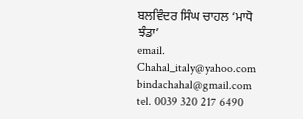ਬਲਵਿੰਦਰ ਸਿੰਘ ਚਾਹਲ ‘ਮਾਧੋ ਝੰਡਾ’
email.
Chahal_italy@yahoo.com
bindachahal@gmail.com
tel. 0039 320 217 6490